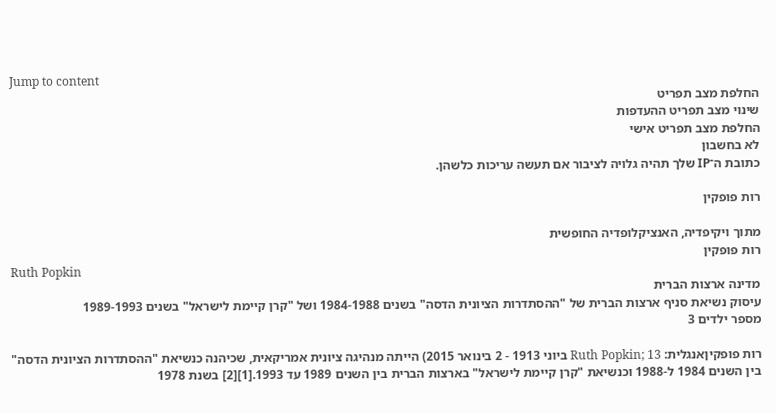Jump to content
החלפת מצב תפריט
שינוי מצב תפריט ההעדפות
החלפת מצב תפריט אישי
לא בחשבון
כתובת ה־IP שלך תהיה גלויה לציבור אם תעשה עריכות כלשהן.

רות פופקין

מתוך ויקיפדיה, האנציקלופדיה החופשית
רות פופקין
Ruth Popkin
מדינה ארצות הברית
עיסוק נשיאת סניף ארצות הברית של "ההסתדרות הציונית הדסה" בשנים 1984-1988 ושל "קרן קיימת לישראל" בשנים 1989-1993
מספר ילדים 3

רות פופקיןאנגלית: Ruth Popkin; 13 ביוני 1913 - 2 בינואר 2015) הייתה מנהיגה ציונית אמריקאית, שכיהנה כנשיאת "ההסתדרות הציונית הדסה" בין השנים 1984 ל-1988 וכנשיאת "קרן קיימת לישראל" בארצות הברית בין השנים 1989 עד 1993.[1][2] בשנת 1978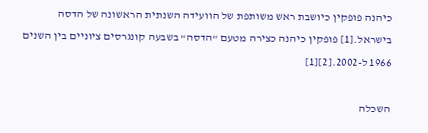כיהנה פופקין כיושבת ראש משותפת של הוועידה השנתית הראשונה של הדסה בישראל.[1] פופקין כיהנה כצירה מטעם "הדסה" בשבעה קונגרסים ציוניים בין השנים 1966 ל-2002.[2][1]

השכלה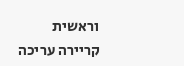וראשית קריירה עריכה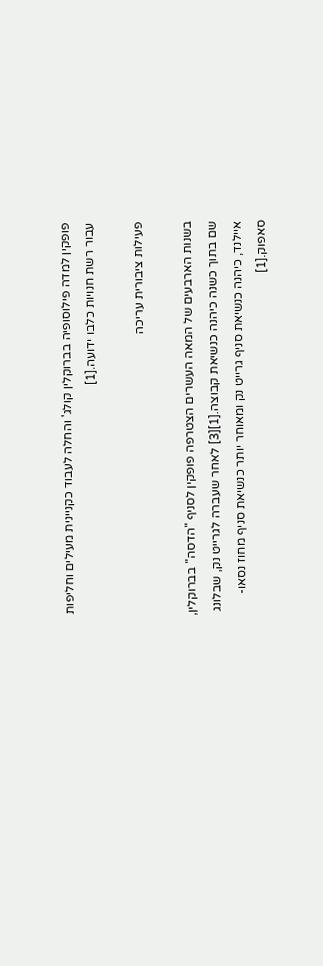פופקין למדה פילוסופיה בברוקלין קולג' והחלה לעבוד כקניינית מעילים וחליפות עבור רשת חנויות כלבו ידועה.[1]

פעילות ציבורית עריכה

בשנות הארבעים של המאה העשרים הצטרפה פופקין לסניף "הדסה" בברוקלין, שם בתוך כשנה כיהנה כנשיאת קבוצה.[1][3] לאחר שעברה לגרייט נק, שבלונג איילנד, כיהנה כנשיאת סניף גרייט נק ומאוחר יותר כנשיאת סניף מחוז נסאו-סאפוק.[1]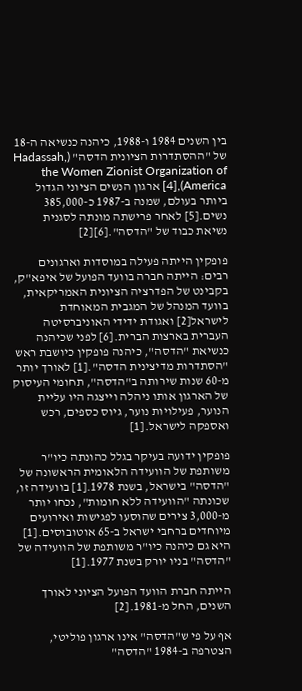בין השנים 1984 ו-1988, כיהנה כנשיאה ה-18 של "ההסתדרות הציונית הדסה" (Hadassah, the Women Zionist Organization of America),[4] ארגון הנשים הציוני הגדול ביותר בעולם, שמנה ב-1987 כ-385,000 נשים.[5] לאחר פרישתה מונתה לסגנית נשיאת כבוד של "הדסה".[6][2]

פופקין הייתה פעילה במוסדות וארגונים רבים: הייתה חברה בוועד הפועל של איפא"ק, בקבינט של הפדרציה הציונית האמריקאית, בוועד המנהל של המגבית המאוחדת לישראל[2] ואגודת ידידי האוניברסיטה העברית בארצות הברית.[6] לפני שכיהנה כנשיאת "הדסה", כיהנה פופקין כיושבת ראש "הסתדרות מדיצינית הדסה".[1] לאורך יותר מ-60 שנות שירותה ב"הדסה", תחומי העיסוק של הארגון אותו ניהלה וייצגה היו עליית הנוער, פעילויות נוער, גיוס כספים, רכש ואספקה לישראל.[1]

פופקין ידועה בעיקר בגלל כהונתה כיו"ר משותפת של הוועידה הלאומית הראשונה של "הדסה" בישראל, בשנת 1978.[1] בוועידה זו, שכונתה "הוועידה ללא חומות", נכחו יותר מ-3,000 צירים שהוסעו לפגישות ואירועים מיוחדים ברחבי ישראל ב-65 אוטובוסים.[1] היא גם כיהנה כיו"ר משותפת של הוועידה של "הדסה" בניו יורק בשנת 1977.[1]

הייתה חברת הוועד הפועל הציוני לאורך השנים, החל מ-1981.[2]

אף על פי ש"הדסה" אינו ארגון פוליטי, הצטרפה ב-1984 "הדסה"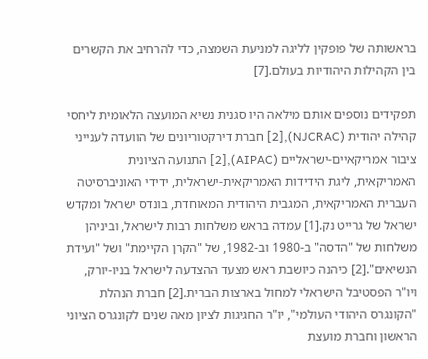בראשותה של פופקין לליגה למניעת השמצה, כדי להרחיב את הקשרים בין הקהילות היהודיות בעולם.[7]

תפקידים נוספים אותם מילאה היו סגנית נשיא המועצה הלאומית ליחסי קהילה יהודית (NJCRAC),[2] חברת דירקטוריונים של הוועדה לענייני ציבור אמריקאיים-ישראליים (AIPAC),[2] התנועה הציונית האמריקאית, ליגת הידידות האמריקאית-ישראלית, ידידי האוניברסיטה העברית האמריקאית, המגבית היהודית המאוחדת, בונדס ישראל ומקדש ישראל של גרייט נק.[1] עמדה בראש משלחות רבות לישראל, וביניהן משלחות של "הדסה" ב-1980 וב-1982, של "הקרן הקיימת" ושל "ועידת הנשיאים".[2] כיהנה כיושבת ראש מצעד ההצדעה לישראל בניו-יורק, ויו"ר הפסטיבל הישראלי למחול בארצות הברית.[2] חברת הנהלת "הקונגרס היהודי העולמי", יו"ר החגיגות לציון מאה שנים לקונגרס הציוני הראשון וחברת מועצת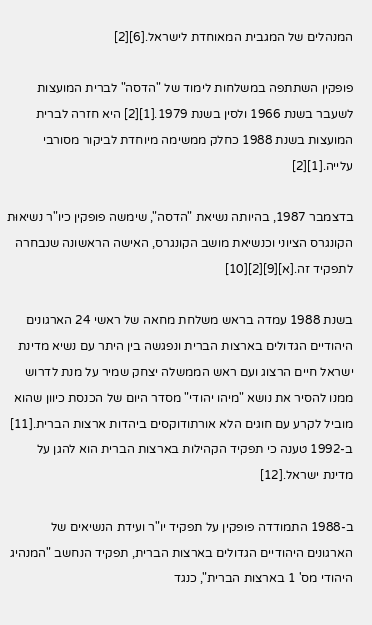המנהלים של המגבית המאוחדת לישראל.[6][2]

פופקין השתתפה במשלחות לימוד של "הדסה" לברית המועצות לשעבר בשנת 1966 ולסין בשנת 1979.[1][2] היא חזרה לברית המועצות בשנת 1988 כחלק ממשימה מיוחדת לביקור מסורבי עלייה.[1][2]

בדצמבר 1987, בהיותה נשיאת "הדסה", שימשה פופקין כיו"ר נשיאוּת הקונגרס הציוני וכנשיאת מושב הקונגרס, האישה הראשונה שנבחרה לתפקיד זה.[א][9][2][10]

בשנת 1988 עמדה בראש משלחת מחאה של ראשי 24 הארגונים היהודיים הגדולים בארצות הברית ונפגשה בין היתר עם נשיא מדינת ישראל חיים הרצוג ועם ראש הממשלה יצחק שמיר על מנת לדרוש ממנו להסיר את נושא "מיהו יהודי" מסדר היום של הכנסת כיוון שהוא מוביל לקרע עם חוגים הלא אורתודוקסים ביהדות ארצות הברית.[11] ב-1992 טענה כי תפקיד הקהילות בארצות הברית הוא להגן על מדינת ישראל.[12]

ב-1988 התמודדה פופקין על תפקיד יו"ר ועידת הנשיאים של הארגונים היהודיים הגדולים בארצות הברית, תפקיד הנחשב "המנהיג היהודי מס' 1 בארצות הברית", כנגד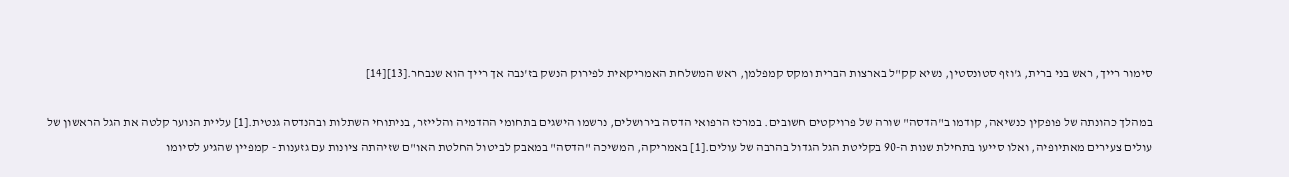סימור רייך, ראש בני ברית, ג'וזף סטונסטין, נשיא קק"ל בארצות הברית ומקס קמפלמן, ראש המשלחת האמריקאית לפירוק הנשק בז'נבה אך רייך הוא שנבחר.[13][14]

במהלך כהונתה של פופקין כנשיאה, קודמו ב"הדסה" שורה של פרויקטים חשובים. במרכז הרפואי הדסה בירושלים, נרשמו הישגים בתחומי ההדמיה והלייזר, בניתוחי השתלות ובהנדסה גנטית.[1] עליית הנוער קלטה את הגל הראשון של עולים צעירים מאתיופיה, ואלו סייעו בתחילת שנות ה-90 בקליטת הגל הגדול בהרבה של עולים.[1] באמריקה, המשיכה "הדסה" במאבק לביטול החלטת האו"ם שזיהתה ציונות עם גזענות - קמפיין שהגיע לסיומו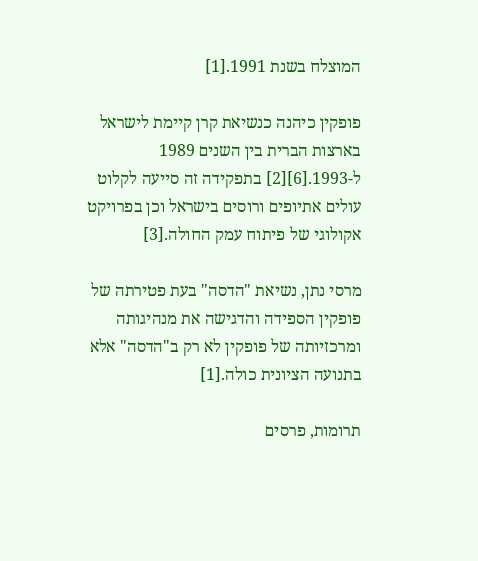המוצלח בשנת 1991.[1]

פופקין כיהנה כנשיאת קרן קיימת לישראל בארצות הברית בין השנים 1989 ל-1993.[6][2] בתפקידה זה סייעה לקלוט עולים אתיופים ורוסים בישראל וכן בפרויקט אקולוגי של פיתוח עמק החולה.[3]

מרסי נתן, נשיאת "הדסה" בעת פטירתה של פופקין הספידה והדגישה את מנהיגותה ומרכזיותה של פופקין לא רק ב"הדסה" אלא בתנועה הציונית כולה.[1]

תרומות, פרסים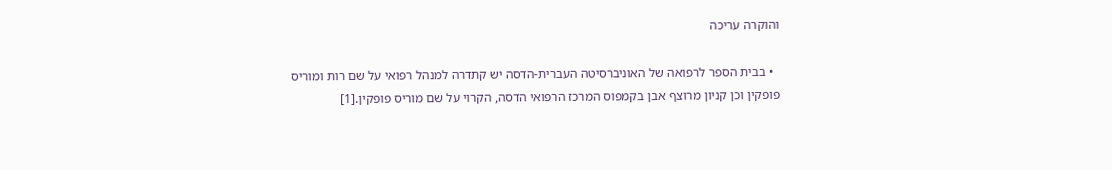והוקרה עריכה

  • בבית הספר לרפואה של האוניברסיטה העברית-הדסה יש קתדרה למנהל רפואי על שם רות ומוריס פופקין וכן קניון מרוצף אבן בקמפוס המרכז הרפואי הדסה, הקרוי על שם מוריס פופקין.[1]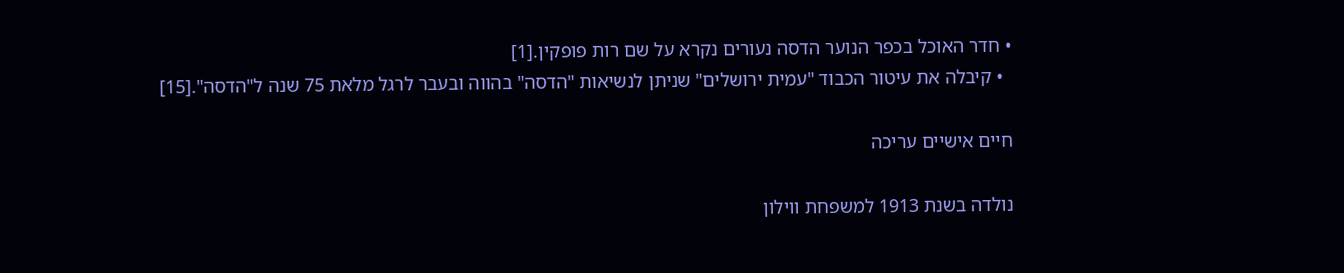• חדר האוכל בכפר הנוער הדסה נעורים נקרא על שם רות פופקין.[1]
  • קיבלה את עיטור הכבוד "עמית ירושלים" שניתן לנשיאות "הדסה" בהווה ובעבר לרגל מלאת 75 שנה ל"הדסה".[15]

חיים אישיים עריכה

נולדה בשנת 1913 למשפחת ווילון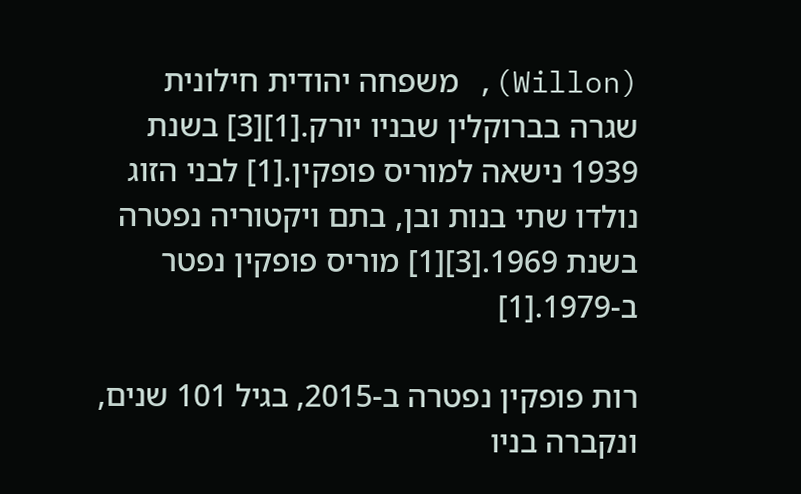(Willon), משפחה יהודית חילונית שגרה בברוקלין שבניו יורק.[1][3] בשנת 1939 נישאה למוריס פופקין.[1] לבני הזוג נולדו שתי בנות ובן, בתם ויקטוריה נפטרה בשנת 1969.[3][1] מוריס פופקין נפטר ב-1979.[1]

רות פופקין נפטרה ב-2015, בגיל 101 שנים, ונקברה בניו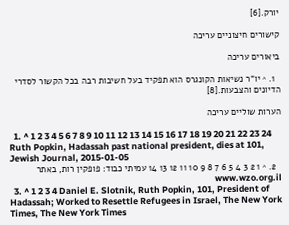יורק.[6]

קישורים חיצוניים עריכה

ביאורים עריכה

  1. ^ יו"ר נשיאות הקונגרס הוא תפקיד בעל חשיבות רבה בכל הקשור לסדרי הדיונים והצבעות.[8]

הערות שוליים עריכה

  1. ^ 1 2 3 4 5 6 7 8 9 10 11 12 13 14 15 16 17 18 19 20 21 22 23 24 Ruth Popkin, Hadassah past national president, dies at 101, Jewish Journal, 2015-01-05
  2. ^ 1 2 3 4 5 6 7 8 9 10 11 12 13 14 עמיתי כבוד: פופקין רות, באתר www.wzo.org.il
  3. ^ 1 2 3 4 Daniel E. Slotnik, Ruth Popkin, 101, President of Hadassah; Worked to Resettle Refugees in Israel, The New York Times, The New York Times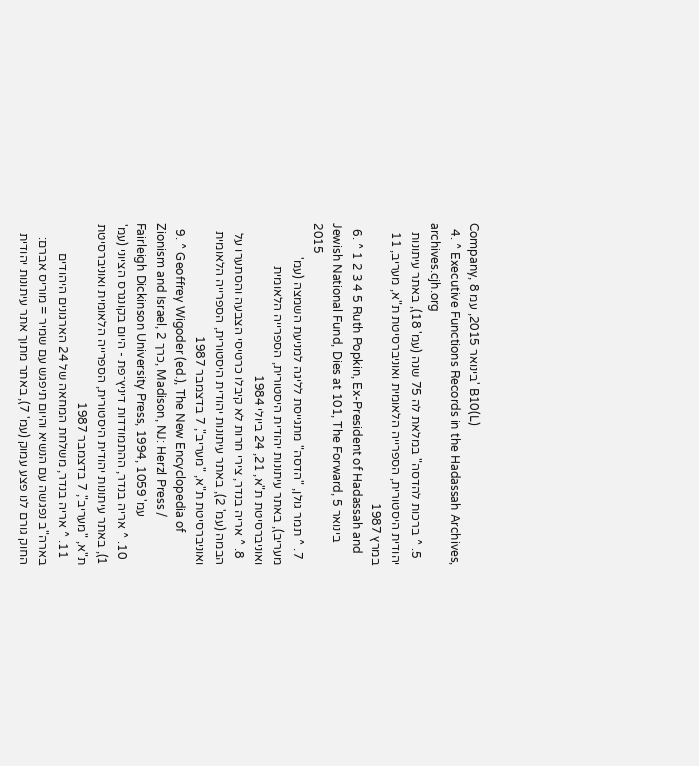Company, 8 בינואר 2015, עמ' B10(L)
  4. ^ Executive Functions Records in the Hadassah Archives, archives.cjh.org
  5. ^ ברכות להדסה" במלאת לה 75 שנה (עמ' 18), באתר עיתונות יהודית היסטורית, הספרייה הלאומית ואוניברסיטת ת"א, מעריב, 11 במרץ 1987
  6. ^ 1 2 3 4 5 Ruth Popkin, Ex-President of Hadassah and Jewish National Fund, Dies at 101, The Forward, 5 בינואר 2015
  7. ^ תמר גולן, "הדסה" מתגייסת לליגה למניעת השמצה (עמ' מעריב), באתר עיתונות יהודית היסטורית, הספרייה הלאומית ואוניברסיטת ת"א, 21, 24 ביולי 1984
  8. ^ אריה בנדר, צירי חרות לא קיבלו כרטיסי הצבעה והסתערו על הבמה (עמ' 2), באתר עיתונות יהודית היסטורית, הספרייה הלאומית ואוניברסיטת ת"א, "מעריב", 7 בדצמבר 1987
  9. ^ Geoffrey Wigoder (ed.), The New Encyclopedia of Zionism and Israel, כרך 2, Madison, NJ: Herzl Press / Fairleigh Dickinson University Press, 1994, עמ' 1059
  10. ^ אריה בנדר, ההתמודדות דיניץ־פת - היום בקונגרס הציוני (עמ' 1), באתר עיתונות יהודית היסטורית, הספרייה הלאומית ואוניברסיטת ת"א, "מעריב", 7 בדצמבר 1987
  11. ^ אריה בנדר, משלחת המחאה של 24 הארגונים היהודים בארה"ב נפגשה עם הנשיא והיום תיפגש עם שמיר = מוריס אברם: החוק גורם לנו פצע עמוק (עמ' 7), באתר מתוך אתר עיתונות יהודית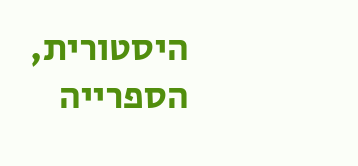היסטורית, הספרייה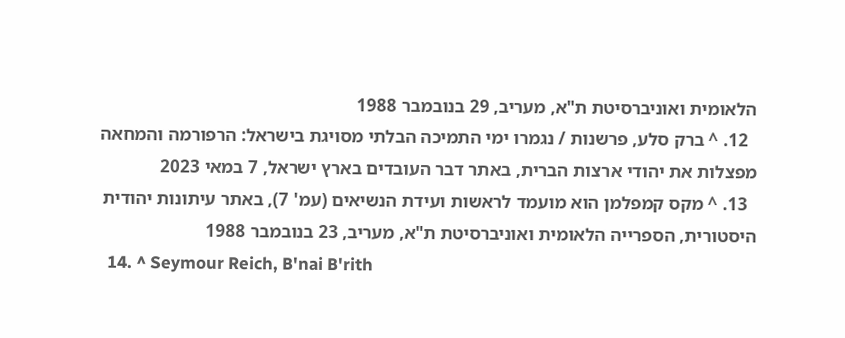הלאומית ואוניברסיטת ת"א, מעריב, 29 בנובמבר 1988
  12. ^ ברק סלע, פרשנות / נגמרו ימי התמיכה הבלתי מסויגת בישראל: הרפורמה והמחאה מפצלות את יהודי ארצות הברית, באתר דבר העובדים בארץ ישראל, 7 במאי 2023
  13. ^ מקס קמפלמן הוא מועמד לראשות ועידת הנשיאים (עמ' 7), באתר עיתונות יהודית היסטורית, הספרייה הלאומית ואוניברסיטת ת"א, מעריב, 23 בנובמבר 1988
  14. ^ Seymour Reich, B'nai B'rith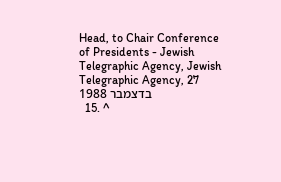Head, to Chair Conference of Presidents - Jewish Telegraphic Agency, Jewish Telegraphic Agency, 27 בדצמבר 1988
  15. ^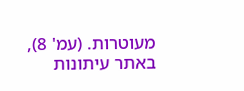מעוטרות. (עמ' 8), באתר עיתונות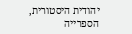יהודית היסטורית, הספרייה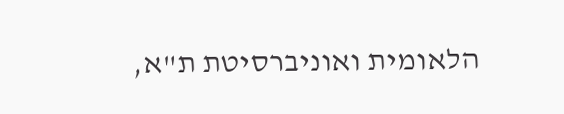הלאומית ואוניברסיטת ת"א,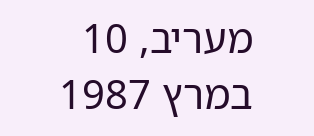מעריב, 10 במרץ 1987